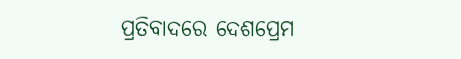ପ୍ରତିବାଦରେ ଦେଶପ୍ରେମ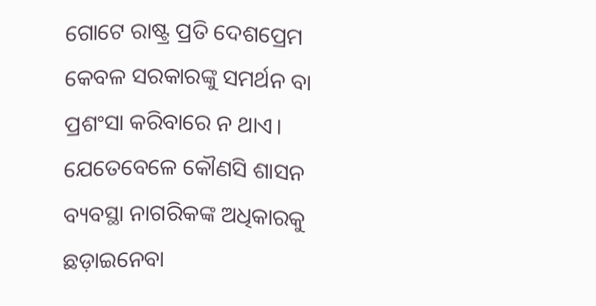ଗୋଟେ ରାଷ୍ଟ୍ର ପ୍ରତି ଦେଶପ୍ରେମ କେବଳ ସରକାରଙ୍କୁ ସମର୍ଥନ ବା ପ୍ରଶଂସା କରିବାରେ ନ ଥାଏ। ଯେତେବେଳେ କୌଣସି ଶାସନ ବ୍ୟବସ୍ଥା ନାଗରିକଙ୍କ ଅଧିକାରକୁ ଛଡ଼ାଇନେବା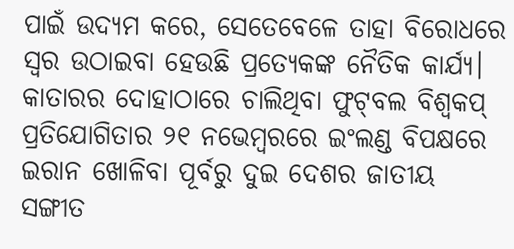ପାଇଁ ଉଦ୍ୟମ କରେ, ସେତେବେଳେ ତାହା ବିରୋଧରେ ସ୍ବର ଉଠାଇବା ହେଉଛି ପ୍ରତ୍ୟେକଙ୍କ ନୈତିକ କାର୍ଯ୍ୟ। କାତାରର ଦୋହାଠାରେ ଚାଲିଥିବା ଫୁଟ୍‌ବଲ ବିଶ୍ୱକପ୍‌ ପ୍ରତିଯୋଗିତାର ୨୧ ନଭେମ୍ବରରେ ଇଂଲଣ୍ଡ ବିପକ୍ଷରେ ଇରାନ ଖୋଳିବା ପୂର୍ବରୁ ଦୁଇ ଦେଶର ଜାତୀୟ ସଙ୍ଗୀତ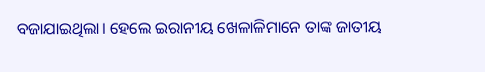ବଜାଯାଇଥିଲା। ହେଲେ ଇରାନୀୟ ଖେଳାଳିମାନେ ତାଙ୍କ ଜାତୀୟ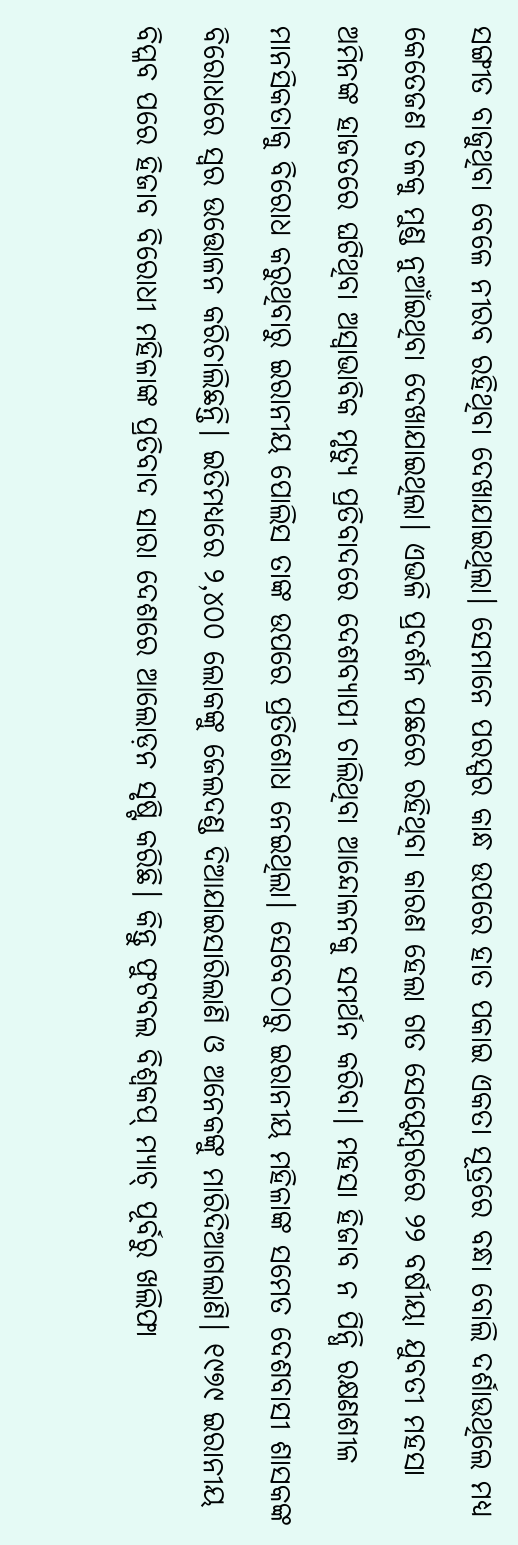ସଙ୍ଗୀତ ବାଜୁଥିବା ବେଳେ ନୀରବ ରହିଥିବା ଦେଖାଯାଇଥିଲା। ସେମାନେ ପରସ୍ପର କାନ୍ଧ ଉପରେ ହାତ ପକାଇ ଏକତା ସୂତ୍ରରେ ବନ୍ଧା ବୋଲି ଦର୍ଶାଉଥିଲେ ମଧ୍ୟ କେତେଜଣ ତଳକୁ ମୁଣ୍ଡ ନୁଆଁଇଥିବା ଦେଖାଯାଇଥିଲା। ଏଭଳି ପ୍ରଦର୍ଶନ ପଛରେ ରହିଥିବା କାରଣ ହେଲା ଗତ ସେପ୍ଟେମ୍ବରରେ ୨୨ ବର୍ଷୀୟା ଯୁବତୀ ମହସା ଅମିନଙ୍କ ହାଜତରେ ଘଟିଥିବା ଅସ୍ବାଭାବିକ ମୃତ୍ୟୁ ପ୍ରତିବାଦରେ ଦେଶବ୍ୟାପୀ ଚାଲିଥିବା ଆନ୍ଦୋଳନକୁ ସମର୍ଥନ କରିବା। ମହସା ହିଜାବ ନ ପିନ୍ଧି ରକ୍ଷଣଶୀଳ ମାନସିକତାକୁ ବିରୋଧ କରୁଥିବାରୁ ଇରାନୀୟ ପୋଲିସ ତାଙ୍କ ଉପରେ ପ୍ରତିଶୋଧ ନେଇଥିଲା। ସେବେଠାରୁ ଇରାନୀୟ ମହିଳାଙ୍କ ସମେତ ଦେଶବାସୀ ଶାସକଙ୍କ ବିରୋଧରେ ସ୍ବର ଉତ୍ତୋଳନ କରିଚାଲିଛନ୍ତି। ଇତିମଧ୍ୟରେ ୨,୪୦୦ ଲୋକଙ୍କୁ ଜେଲଦଣ୍ଡ ଦିଆଯାଇସାରିଲାଣି ଓ ଅନେକଙ୍କୁ ମାରିଦିଆଗଲାଣି। ୧୯୭୯ ଇରାନୀୟ ବିପ୍ଳବ ପରେ ହିଜାବ ବିରୋଧୀ ମହିଳାଙ୍କ ପ୍ରତିବାଦ ସାରା ଦେଶରେ ଆଲୋଡ଼ନ ସୃଷ୍ଟି କରିଛି। କିନ୍ତୁ ଫୁଟବଲ ବିଶ୍ୱକପ୍‌ ମ୍ୟାଚ୍‌ ପୂର୍ବରୁ ଖଲିଫା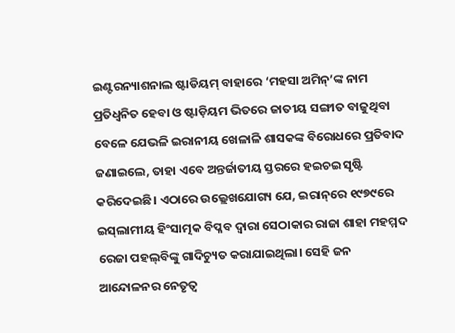ଇଣ୍ଟରନ୍ୟାଶନାଲ ଷ୍ଟାଡିୟମ୍‌ ବାହାରେ ‘ମହସା ଅମିନ୍‌’ଙ୍କ ନାମ ପ୍ରତିଧ୍ୱନିତ ହେବା ଓ ଷ୍ଟାଡ଼ିୟମ ଭିତରେ ଜାତୀୟ ସଙ୍ଗୀତ ବାଜୁଥିବା ବେଳେ ଯେଭଳି ଇରାନୀୟ ଖେଳାଳି ଶାସକଙ୍କ ବିରୋଧରେ ପ୍ରତିବାଦ ଜଣାଇଲେ, ତାହା ଏବେ ଅନ୍ତର୍ଜାତୀୟ ସ୍ତରରେ ହଇଚଇ ସୃଷ୍ଟି କରିଦେଇଛି। ଏଠାରେ ଉଲ୍ଲେଖଯୋଗ୍ୟ ଯେ, ଇରାନ୍‌ରେ ୧୯୭୯ରେ ଇସ୍‌ଲାମୀୟ ହିଂସାତ୍ମକ ବିପ୍ଳବ ଦ୍ୱାରା ସେଠାକାର ରାଜା ଶାହା ମହମ୍ମଦ ରେଜା ପହଲ୍‌ବିଙ୍କୁ ଗାଦିଚ୍ୟୁତ କରାଯାଇଥିଲା। ସେହି ଜନ ଆନ୍ଦୋଳନର ନେତୃତ୍ୱ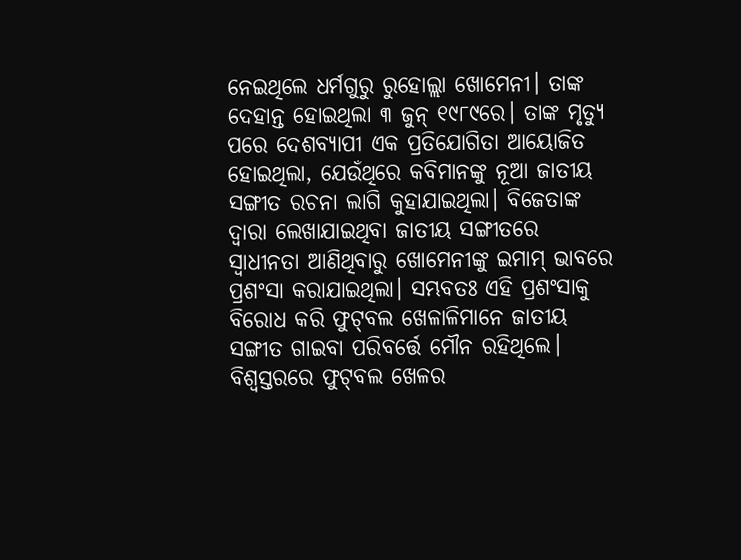ନେଇଥିଲେ ଧର୍ମଗୁରୁ ରୁହୋଲ୍ଲା ଖୋମେନୀ। ତାଙ୍କ ଦେହାନ୍ତ ହୋଇଥିଲା ୩ ଜୁନ୍‌ ୧୯୮୯ରେ। ତାଙ୍କ ମୃତ୍ୟୁ ପରେ ଦେଶବ୍ୟାପୀ ଏକ ପ୍ରତିଯୋଗିତା ଆୟୋଜିତ ହୋଇଥିଲା, ଯେଉଁଥିରେ କବିମାନଙ୍କୁ ନୂଆ ଜାତୀୟ ସଙ୍ଗୀତ ରଚନା ଲାଗି କୁହାଯାଇଥିଲା। ବିଜେତାଙ୍କ ଦ୍ୱାରା ଲେଖାଯାଇଥିବା ଜାତୀୟ ସଙ୍ଗୀତରେ ସ୍ବାଧୀନତା ଆଣିଥିବାରୁ ଖୋମେନୀଙ୍କୁ ଇମାମ୍‌ ଭାବରେ ପ୍ରଶଂସା କରାଯାଇଥିଲା। ସମ୍ଭବତଃ ଏହି ପ୍ରଶଂସାକୁ ବିରୋଧ କରି ଫୁଟ୍‌ବଲ ଖେଳାଳିମାନେ ଜାତୀୟ ସଙ୍ଗୀତ ଗାଇବା ପରିବର୍ତ୍ତେ ମୌନ ରହିଥିଲେ।
ବିଶ୍ୱସ୍ତରରେ ଫୁଟ୍‌ବଲ ଖେଳର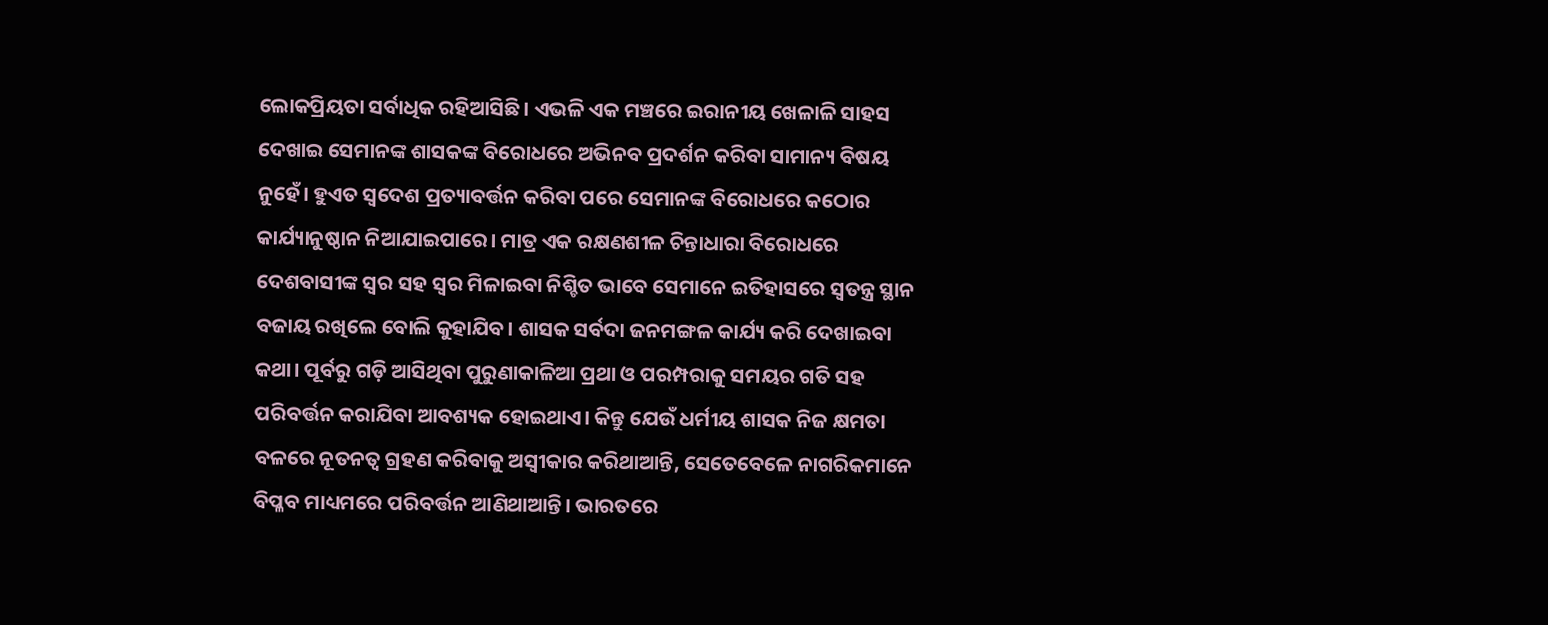ଲୋକପ୍ରିୟତା ସର୍ବାଧିକ ରହିଆସିଛି। ଏଭଳି ଏକ ମଞ୍ଚରେ ଇରାନୀୟ ଖେଳାଳି ସାହସ ଦେଖାଇ ସେମାନଙ୍କ ଶାସକଙ୍କ ବିରୋଧରେ ଅଭିନବ ପ୍ରଦର୍ଶନ କରିବା ସାମାନ୍ୟ ବିଷୟ ନୁହେଁ। ହୁଏତ ସ୍ବଦେଶ ପ୍ରତ୍ୟାବର୍ତ୍ତନ କରିବା ପରେ ସେମାନଙ୍କ ବିରୋଧରେ କଠୋର କାର୍ଯ୍ୟାନୁଷ୍ଠାନ ନିଆଯାଇପାରେ। ମାତ୍ର ଏକ ରକ୍ଷଣଶୀଳ ଚିନ୍ତାଧାରା ବିରୋଧରେ ଦେଶବାସୀଙ୍କ ସ୍ବର ସହ ସ୍ବର ମିଳାଇବା ନିଶ୍ଚିତ ଭାବେ ସେମାନେ ଇତିହାସରେ ସ୍ବତନ୍ତ୍ର ସ୍ଥାନ ବଜାୟ ରଖିଲେ ବୋଲି କୁହାଯିବ। ଶାସକ ସର୍ବଦା ଜନମଙ୍ଗଳ କାର୍ଯ୍ୟ କରି ଦେଖାଇବା କଥା। ପୂର୍ବରୁ ଗଡ଼ି ଆସିଥିବା ପୁରୁଣାକାଳିଆ ପ୍ରଥା ଓ ପରମ୍ପରାକୁ ସମୟର ଗତି ସହ ପରିବର୍ତ୍ତନ କରାଯିବା ଆବଶ୍ୟକ ହୋଇଥାଏ। କିନ୍ତୁ ଯେଉଁ ଧର୍ମୀୟ ଶାସକ ନିଜ କ୍ଷମତା ବଳରେ ନୂତନତ୍ୱ ଗ୍ରହଣ କରିବାକୁ ଅସ୍ବୀକାର କରିଥାଆନ୍ତି, ସେତେବେଳେ ନାଗରିକମାନେ ବିପ୍ଳବ ମାଧ୍ୟମରେ ପରିବର୍ତ୍ତନ ଆଣିଥାଆନ୍ତି। ଭାରତରେ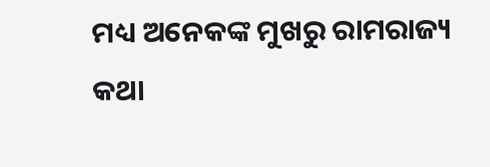ମଧ୍ୟ ଅନେକଙ୍କ ମୁଖରୁ ରାମରାଜ୍ୟ କଥା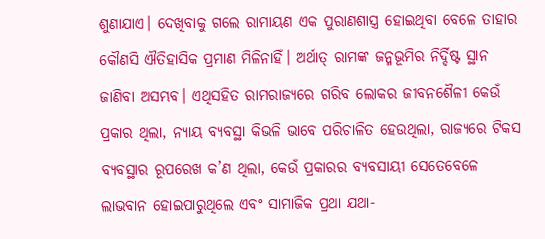ଶୁଣାଯାଏ। ଦେଖିବାକୁ ଗଲେ ରାମାୟଣ ଏକ ପୁରାଣଶାସ୍ତ୍ର ହୋଇଥିବା ବେଳେ ତାହାର କୌଣସି ଐତିହାସିକ ପ୍ରମାଣ ମିଳିନାହିଁ। ଅର୍ଥାତ୍‌ ରାମଙ୍କ ଜନ୍ମଭୂମିର ନିର୍ଦ୍ଦିଷ୍ଟ ସ୍ଥାନ ଜାଣିବା ଅସମ୍ଭବ। ଏଥିସହିତ ରାମରାଜ୍ୟରେ ଗରିବ ଲୋକର ଜୀବନଶୈଳୀ କେଉଁ ପ୍ରକାର ଥିଲା, ନ୍ୟାୟ ବ୍ୟବସ୍ଥା କିଭଳି ଭାବେ ପରିଚାଳିତ ହେଉଥିଲା, ରାଜ୍ୟରେ ଟିକସ ବ୍ୟବସ୍ଥାର ରୂପରେଖ କ’ଣ ଥିଲା, କେଉଁ ପ୍ରକାରର ବ୍ୟବସାୟୀ ସେତେବେଳେ ଲାଭବାନ ହୋଇପାରୁଥିଲେ ଏବଂ ସାମାଜିକ ପ୍ରଥା ଯଥା-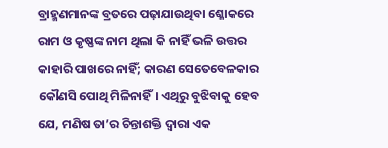ବ୍ରାହ୍ମଣମାନଙ୍କ ବ୍ରତରେ ପଢ଼ାଯାଉଥିବା ଶ୍ଳୋକରେ ରାମ ଓ କୃଷ୍ଣଙ୍କ ନାମ ଥିଲା କି ନାହିଁ ଭଳି ଉତ୍ତର କାହାରି ପାଖରେ ନାହିଁ; କାରଣ ସେତେବେଳକାର କୌଣସି ପୋଥି ମିଳିନାହିଁ। ଏଥିରୁ ବୁଝିବାକୁ ହେବ ଯେ, ମଣିଷ ତା’ର ଚିନ୍ତାଶକ୍ତି ଦ୍ୱାରା ଏକ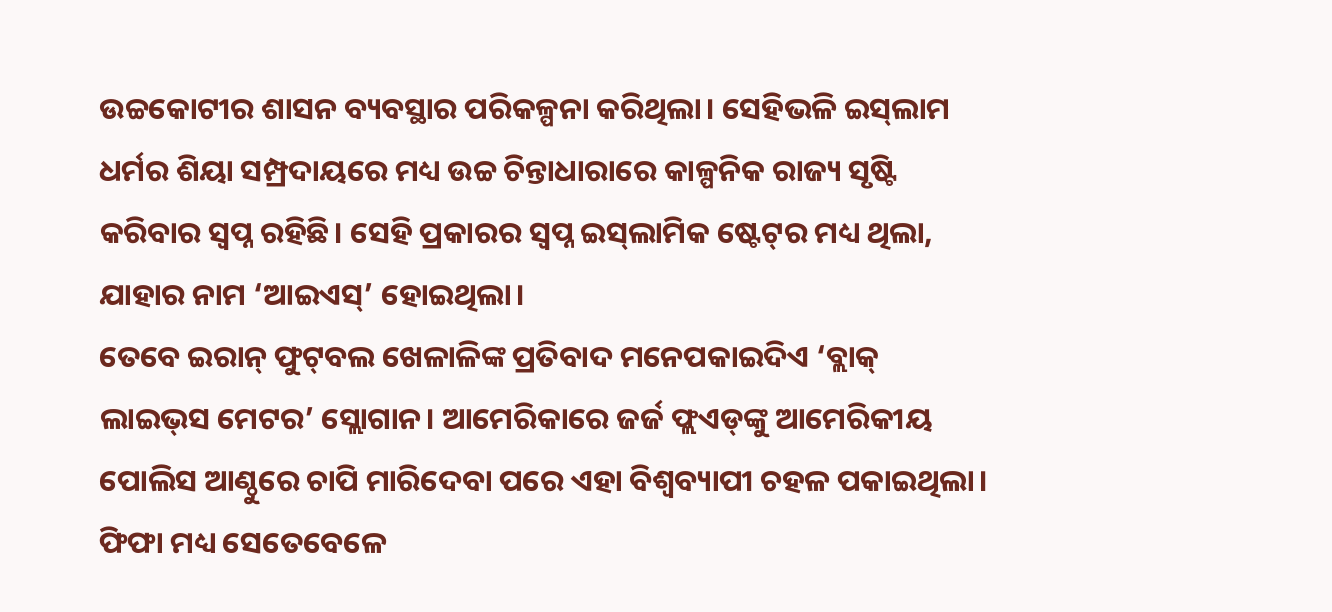ଉଚ୍ଚକୋଟୀର ଶାସନ ବ୍ୟବସ୍ଥାର ପରିକଳ୍ପନା କରିଥିଲା। ସେହିଭଳି ଇସ୍‌ଲାମ ଧର୍ମର ଶିୟା ସମ୍ପ୍ରଦାୟରେ ମଧ୍ୟ ଉଚ୍ଚ ଚିନ୍ତାଧାରାରେ କାଳ୍ପନିକ ରାଜ୍ୟ ସୃଷ୍ଟି କରିବାର ସ୍ବପ୍ନ ରହିଛି। ସେହି ପ୍ରକାରର ସ୍ବପ୍ନ ଇସ୍‌ଲାମିକ ଷ୍ଟେଟ୍‌ର ମଧ୍ୟ ଥିଲା, ଯାହାର ନାମ ‘ଆଇଏସ୍‌’ ହୋଇଥିଲା।
ତେବେ ଇରାନ୍‌ ଫୁଟ୍‌ବଲ ଖେଳାଳିଙ୍କ ପ୍ରତିବାଦ ମନେପକାଇଦିଏ ‘ବ୍ଲାକ୍‌ ଲାଇଭ୍‌ସ ମେଟର’ ସ୍ଲୋଗାନ। ଆମେରିକାରେ ଜର୍ଜ ଫ୍ଲଏଡ୍‌ଙ୍କୁ ଆମେରିକୀୟ ପୋଲିସ ଆଣ୍ଠୁରେ ଚାପି ମାରିଦେବା ପରେ ଏହା ବିଶ୍ୱବ୍ୟାପୀ ଚହଳ ପକାଇଥିଲା। ଫିଫା ମଧ୍ୟ ସେତେବେଳେ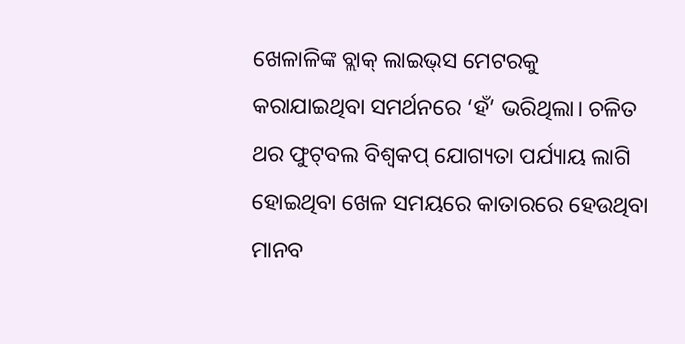ଖେଳାଳିଙ୍କ ବ୍ଲାକ୍‌ ଲାଇଭ୍‌ସ ମେଟରକୁ କରାଯାଇଥିବା ସମର୍ଥନରେ ‘ହଁ’ ଭରିଥିଲା। ଚଳିତ ଥର ଫୁଟ୍‌ବଲ ବିଶ୍ୱକପ୍‌ ଯୋଗ୍ୟତା ପର୍ଯ୍ୟାୟ ଲାଗି ହୋଇଥିବା ଖେଳ ସମୟରେ କାତାରରେ ହେଉଥିବା ମାନବ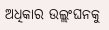ଅଧିକାର ଉଲ୍ଲଂଘନକୁ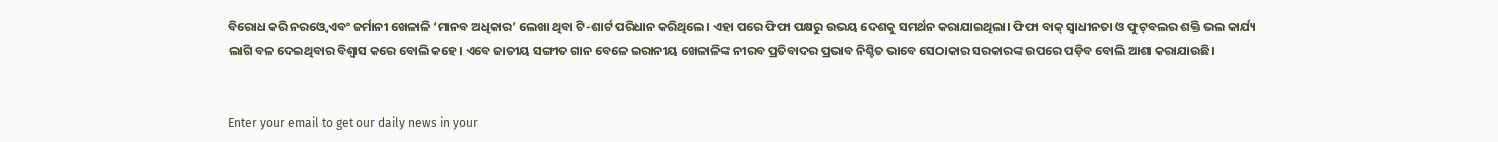ବିରୋଧ କରି ନରଓ୍ବେ ଏବଂ ଜର୍ମାନୀ ଖେଳାଳି ‘ମାନବ ଅଧିକାର’ ଲେଖା ଥିବା ଟି-ଶାର୍ଟ ପରିଧାନ କରିଥିଲେ। ଏହା ପରେ ଫିଫା ପକ୍ଷରୁ ଉଭୟ ଦେଶକୁ ସମର୍ଥନ କରାଯାଇଥିଲା। ଫିଫା ବାକ୍‌ ସ୍ବାଧୀନତା ଓ ଫୁଟ୍‌ବଲର ଶକ୍ତି ଭଲ କାର୍ଯ୍ୟ ଲାଗି ବଳ ଦେଇଥିବାର ବିଶ୍ୱାସ କରେ ବୋଲି କହେ। ଏବେ ଜାତୀୟ ସଙ୍ଗୀତ ଗାନ ବେଳେ ଇରାନୀୟ ଖେଳାଳିଙ୍କ ନୀରବ ପ୍ରତିବାଦର ପ୍ରଭାବ ନିଶ୍ଚିତ ଭାବେ ସେଠାକାର ସରକାରଙ୍କ ଉପରେ ପଡ଼ିବ ବୋଲି ଆଶା କରାଯାଉଛି।


Enter your email to get our daily news in your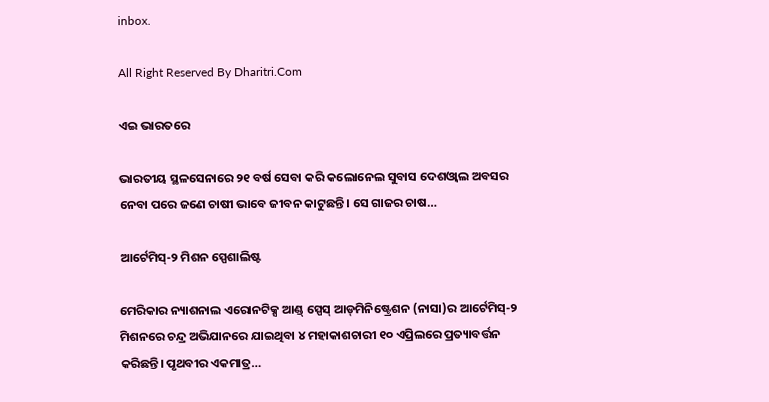inbox.

All Right Reserved By Dharitri.Com

ଏଇ ଭାରତରେ

ଭାରତୀୟ ସ୍ଥଳସେନାରେ ୨୧ ବର୍ଷ ସେବା କରି କଲୋନେଲ ସୁବାସ ଦେଶଓ୍ବାଲ ଅବସର ନେବା ପରେ ଜଣେ ଚାଷୀ ଭାବେ ଜୀବନ କାଟୁଛନ୍ତି। ସେ ଗାଜର ଚାଷ…

ଆର୍ଟେମିସ୍‌-୨ ମିଶନ ସ୍ପେଶାଲିଷ୍ଟ

ମେରିକାର ନ୍ୟାଶନାଲ ଏରୋନଟିକ୍ସ ଆଣ୍ଡ୍‌ ସ୍ପେସ୍‌ ଆଡ୍‌ମିନିଷ୍ଟ୍ରେଶନ (ନାସା)ର ଆର୍ଟେମିସ୍‌-୨ ମିଶନରେ ଚନ୍ଦ୍ର ଅଭିଯାନରେ ଯାଇଥିବା ୪ ମହାକାଶଚାରୀ ୧୦ ଏପ୍ରିଲରେ ପ୍ରତ୍ୟାବର୍ତ୍ତନ କରିଛନ୍ତି। ପୃଥବୀର ଏକମାତ୍ର…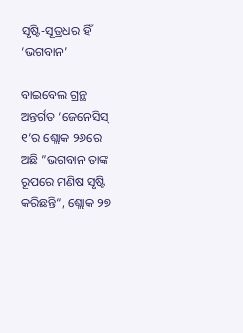ସୃଷ୍ଟି-ସୂତ୍ରଧର ହିଁ ‘ଭଗବାନ’

ବାଇବେଲ ଗ୍ରନ୍ଥ ଅନ୍ତର୍ଗତ ‘ଜେନେସିସ୍‌ ୧’ର ଶ୍ଲୋକ ୨୬ରେ ଅଛି ”ଭଗବାନ ତାଙ୍କ ରୂପରେ ମଣିଷ ସୃଷ୍ଟି କରିଛନ୍ତି“, ଶ୍ଲୋକ ୨୭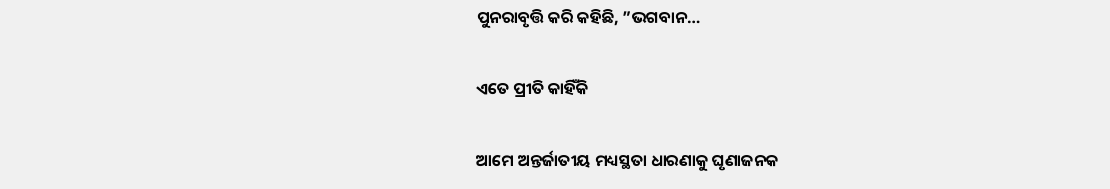ପୁନରାବୃତ୍ତି କରି କହିଛି, ”ଭଗବାନ…

ଏତେ ପ୍ରୀତି କାହିଁକି

ଆମେ ଅନ୍ତର୍ଜାତୀୟ ମଧ୍ୟସ୍ଥତା ଧାରଣାକୁ ଘୃଣାଜନକ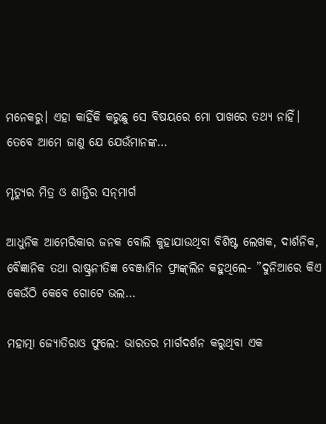ମନେକରୁ। ଏହା କାହିଁକି କରୁଛୁ ସେ ବିଷୟରେ ମୋ ପାଖରେ ତଥ୍ୟ ନାହିଁ। ତେବେ ଆମେ ଜାଣୁ ଯେ ଯେଉଁମାନଙ୍କ…

ମୃତ୍ୟୁର ମିତ୍ର ଓ ଶାନ୍ତିର ସନ୍‌ମାର୍ଗ

ଆଧୁନିକ ଆମେରିକାର ଜନକ ବୋଲି କୁହାଯାଉଥିବା ବିଶିଷ୍ଟ ଲେଖକ, ଦାର୍ଶନିକ, ବୈଜ୍ଞାନିକ ତଥା ରାଷ୍ଟ୍ରନୀତିଜ୍ଞ ବେଞ୍ଜାମିନ ଫ୍ରାଙ୍କ୍‌ଲିନ କହୁଥିଲେ- ”ଦୁନିଆରେ କିଏ କେଉଁଠି କେବେ ଗୋଟେ ଭଲ…

ମହାତ୍ମା ଜ୍ୟୋତିରାଓ ଫୁଲେ: ଭାରତର ମାର୍ଗଦର୍ଶନ କରୁଥିବା ଏକ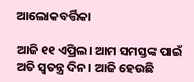ଆଲୋକବର୍ତ୍ତିକା

ଆଜି ୧୧ ଏପ୍ରିଲ। ଆମ ସମସ୍ତଙ୍କ ପାଇଁ ଅତି ସ୍ବତନ୍ତ୍ର ଦିନ। ଆଜି ହେଉଛି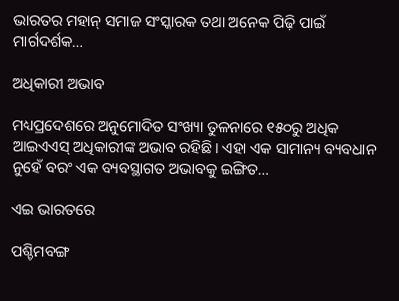ଭାରତର ମହାନ୍‌ ସମାଜ ସଂସ୍କାରକ ତଥା ଅନେକ ପିଢ଼ି ପାଇଁ ମାର୍ଗଦର୍ଶକ…

ଅଧିକାରୀ ଅଭାବ

ମଧ୍ୟପ୍ରଦେଶରେ ଅନୁମୋଦିତ ସଂଖ୍ୟା ତୁଳନାରେ ୧୫୦ରୁ ଅଧିକ ଆଇଏଏସ୍‌ ଅଧିକାରୀଙ୍କ ଅଭାବ ରହିଛି। ଏହା ଏକ ସାମାନ୍ୟ ବ୍ୟବଧାନ ନୁହେଁ ବରଂ ଏକ ବ୍ୟବସ୍ଥାଗତ ଅଭାବକୁ ଇଙ୍ଗିତ…

ଏଇ ଭାରତରେ

ପଶ୍ଚିମବଙ୍ଗ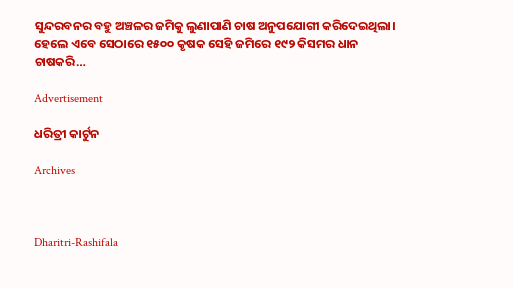ସୁନ୍ଦରବନର ବହୁ ଅଞ୍ଚଳର ଜମିକୁ ଲୁଣାପାଣି ଚାଷ ଅନୁପଯୋଗୀ କରିଦେଇଥିଲା। ହେଲେ ଏବେ ସେଠାରେ ୧୫୦୦ କୃଷକ ସେହି ଜମିରେ ୧୯୨ କିସମର ଧାନ ଚାଷକରି…

Advertisement

ଧରିତ୍ରୀ କାର୍ଟୁନ

Archives



Dharitri-Rashifala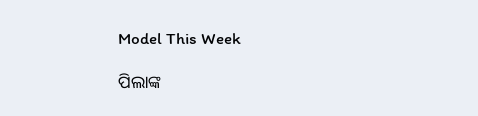Model This Week

ପିଲାଙ୍କ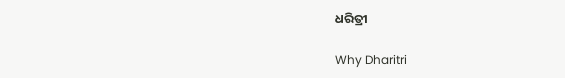ଧରିତ୍ରୀ

Why Dharitri